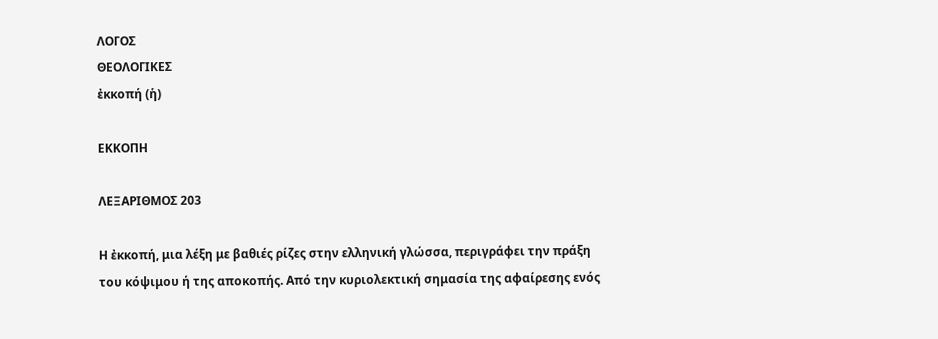ΛΟΓΟΣ
ΘΕΟΛΟΓΙΚΕΣ
ἐκκοπή (ἡ)

ΕΚΚΟΠΗ

ΛΕΞΑΡΙΘΜΟΣ 203

Η ἐκκοπή, μια λέξη με βαθιές ρίζες στην ελληνική γλώσσα, περιγράφει την πράξη του κόψιμου ή της αποκοπής. Από την κυριολεκτική σημασία της αφαίρεσης ενός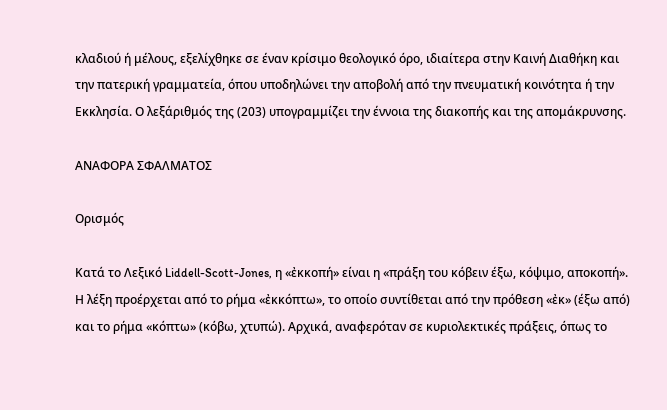κλαδιού ή μέλους, εξελίχθηκε σε έναν κρίσιμο θεολογικό όρο, ιδιαίτερα στην Καινή Διαθήκη και την πατερική γραμματεία, όπου υποδηλώνει την αποβολή από την πνευματική κοινότητα ή την Εκκλησία. Ο λεξάριθμός της (203) υπογραμμίζει την έννοια της διακοπής και της απομάκρυνσης.

ΑΝΑΦΟΡΑ ΣΦΑΛΜΑΤΟΣ

Ορισμός

Κατά το Λεξικό Liddell-Scott-Jones, η «ἐκκοπή» είναι η «πράξη του κόβειν έξω, κόψιμο, αποκοπή». Η λέξη προέρχεται από το ρήμα «ἐκκόπτω», το οποίο συντίθεται από την πρόθεση «ἐκ» (έξω από) και το ρήμα «κόπτω» (κόβω, χτυπώ). Αρχικά, αναφερόταν σε κυριολεκτικές πράξεις, όπως το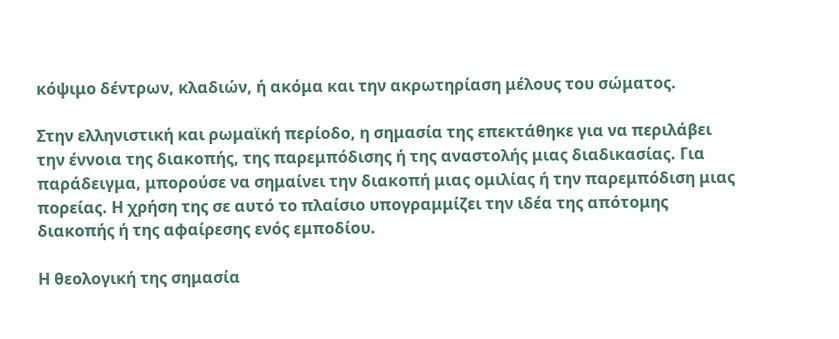κόψιμο δέντρων, κλαδιών, ή ακόμα και την ακρωτηρίαση μέλους του σώματος.

Στην ελληνιστική και ρωμαϊκή περίοδο, η σημασία της επεκτάθηκε για να περιλάβει την έννοια της διακοπής, της παρεμπόδισης ή της αναστολής μιας διαδικασίας. Για παράδειγμα, μπορούσε να σημαίνει την διακοπή μιας ομιλίας ή την παρεμπόδιση μιας πορείας. Η χρήση της σε αυτό το πλαίσιο υπογραμμίζει την ιδέα της απότομης διακοπής ή της αφαίρεσης ενός εμποδίου.

Η θεολογική της σημασία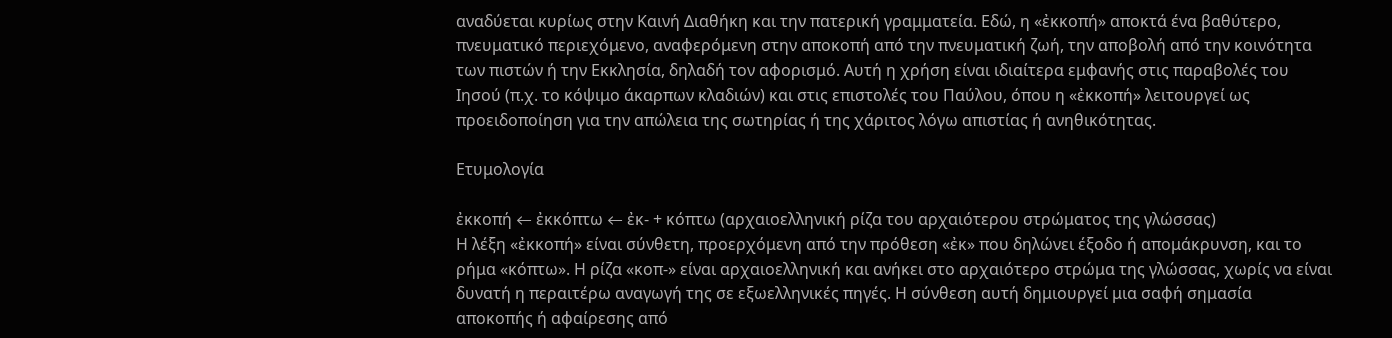αναδύεται κυρίως στην Καινή Διαθήκη και την πατερική γραμματεία. Εδώ, η «ἐκκοπή» αποκτά ένα βαθύτερο, πνευματικό περιεχόμενο, αναφερόμενη στην αποκοπή από την πνευματική ζωή, την αποβολή από την κοινότητα των πιστών ή την Εκκλησία, δηλαδή τον αφορισμό. Αυτή η χρήση είναι ιδιαίτερα εμφανής στις παραβολές του Ιησού (π.χ. το κόψιμο άκαρπων κλαδιών) και στις επιστολές του Παύλου, όπου η «ἐκκοπή» λειτουργεί ως προειδοποίηση για την απώλεια της σωτηρίας ή της χάριτος λόγω απιστίας ή ανηθικότητας.

Ετυμολογία

ἐκκοπή ← ἐκκόπτω ← ἐκ- + κόπτω (αρχαιοελληνική ρίζα του αρχαιότερου στρώματος της γλώσσας)
Η λέξη «ἐκκοπή» είναι σύνθετη, προερχόμενη από την πρόθεση «ἐκ» που δηλώνει έξοδο ή απομάκρυνση, και το ρήμα «κόπτω». Η ρίζα «κοπ-» είναι αρχαιοελληνική και ανήκει στο αρχαιότερο στρώμα της γλώσσας, χωρίς να είναι δυνατή η περαιτέρω αναγωγή της σε εξωελληνικές πηγές. Η σύνθεση αυτή δημιουργεί μια σαφή σημασία αποκοπής ή αφαίρεσης από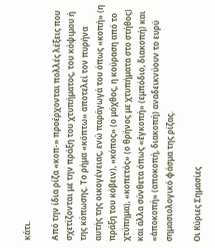κάτι.

Από την ίδια ρίζα «κοπ-» προέρχονται πολλές λέξεις που σχετίζονται με την πράξη του χτυπήματος, του κόψιμου ή της κόπωσης. Το ρήμα «κόπτω» αποτελεί τον πυρήνα αυτής της οικογένειας, ενώ παράγωγά του όπως «κοπή» (η πράξη του κόβειν), «κόπος» (ο μόχθος, η κούραση από το χτύπημα), «κοπετός» (ο θρήνος με χτυπήματα στο στήθος) και άλλα σύνθετα όπως «ἐγκοπή» (εμπόδιο, διακοπή) και «ἀποκοπή» (αποκοπή, διακοπή) αναδεικνύουν το ευρύ σημασιολογικό φάσμα της ρίζας.

Οι Κύριες Σημασίες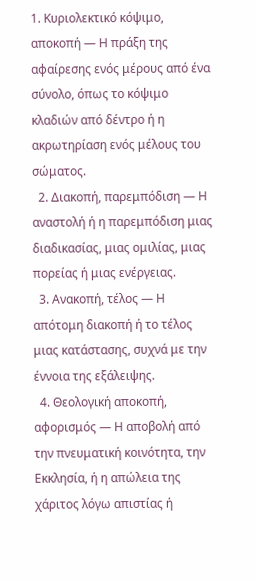1. Κυριολεκτικό κόψιμο, αποκοπή — Η πράξη της αφαίρεσης ενός μέρους από ένα σύνολο, όπως το κόψιμο κλαδιών από δέντρο ή η ακρωτηρίαση ενός μέλους του σώματος.
  2. Διακοπή, παρεμπόδιση — Η αναστολή ή η παρεμπόδιση μιας διαδικασίας, μιας ομιλίας, μιας πορείας ή μιας ενέργειας.
  3. Ανακοπή, τέλος — Η απότομη διακοπή ή το τέλος μιας κατάστασης, συχνά με την έννοια της εξάλειψης.
  4. Θεολογική αποκοπή, αφορισμός — Η αποβολή από την πνευματική κοινότητα, την Εκκλησία, ή η απώλεια της χάριτος λόγω απιστίας ή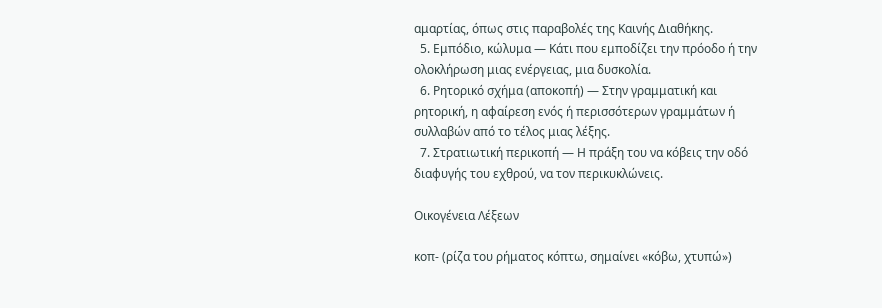αμαρτίας, όπως στις παραβολές της Καινής Διαθήκης.
  5. Εμπόδιο, κώλυμα — Κάτι που εμποδίζει την πρόοδο ή την ολοκλήρωση μιας ενέργειας, μια δυσκολία.
  6. Ρητορικό σχήμα (αποκοπή) — Στην γραμματική και ρητορική, η αφαίρεση ενός ή περισσότερων γραμμάτων ή συλλαβών από το τέλος μιας λέξης.
  7. Στρατιωτική περικοπή — Η πράξη του να κόβεις την οδό διαφυγής του εχθρού, να τον περικυκλώνεις.

Οικογένεια Λέξεων

κοπ- (ρίζα του ρήματος κόπτω, σημαίνει «κόβω, χτυπώ»)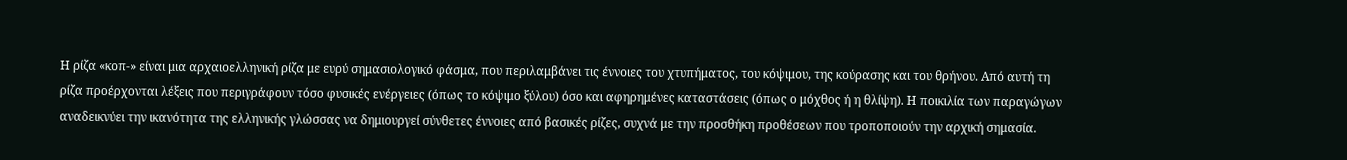Η ρίζα «κοπ-» είναι μια αρχαιοελληνική ρίζα με ευρύ σημασιολογικό φάσμα, που περιλαμβάνει τις έννοιες του χτυπήματος, του κόψιμου, της κούρασης και του θρήνου. Από αυτή τη ρίζα προέρχονται λέξεις που περιγράφουν τόσο φυσικές ενέργειες (όπως το κόψιμο ξύλου) όσο και αφηρημένες καταστάσεις (όπως ο μόχθος ή η θλίψη). Η ποικιλία των παραγώγων αναδεικνύει την ικανότητα της ελληνικής γλώσσας να δημιουργεί σύνθετες έννοιες από βασικές ρίζες, συχνά με την προσθήκη προθέσεων που τροποποιούν την αρχική σημασία.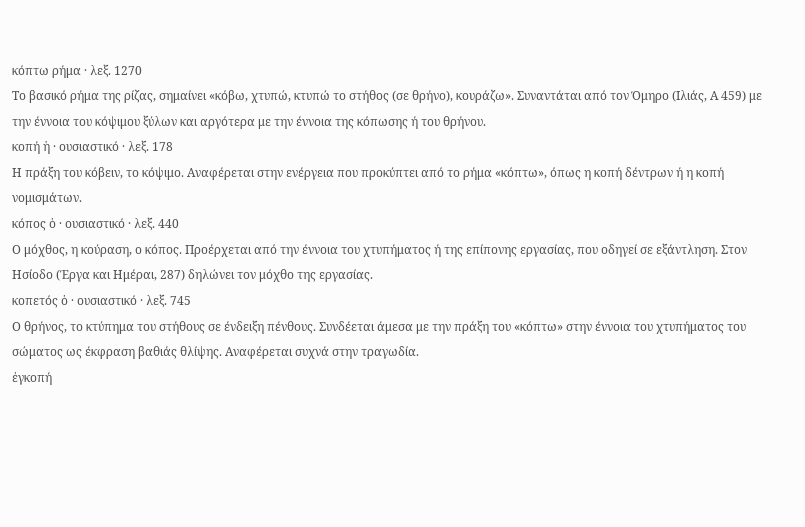κόπτω ρήμα · λεξ. 1270
Το βασικό ρήμα της ρίζας, σημαίνει «κόβω, χτυπώ, κτυπώ το στήθος (σε θρήνο), κουράζω». Συναντάται από τον Όμηρο (Ιλιάς, Α 459) με την έννοια του κόψιμου ξύλων και αργότερα με την έννοια της κόπωσης ή του θρήνου.
κοπή ἡ · ουσιαστικό · λεξ. 178
Η πράξη του κόβειν, το κόψιμο. Αναφέρεται στην ενέργεια που προκύπτει από το ρήμα «κόπτω», όπως η κοπή δέντρων ή η κοπή νομισμάτων.
κόπος ὁ · ουσιαστικό · λεξ. 440
Ο μόχθος, η κούραση, ο κόπος. Προέρχεται από την έννοια του χτυπήματος ή της επίπονης εργασίας, που οδηγεί σε εξάντληση. Στον Ησίοδο (Έργα και Ημέραι, 287) δηλώνει τον μόχθο της εργασίας.
κοπετός ὁ · ουσιαστικό · λεξ. 745
Ο θρήνος, το κτύπημα του στήθους σε ένδειξη πένθους. Συνδέεται άμεσα με την πράξη του «κόπτω» στην έννοια του χτυπήματος του σώματος ως έκφραση βαθιάς θλίψης. Αναφέρεται συχνά στην τραγωδία.
ἐγκοπή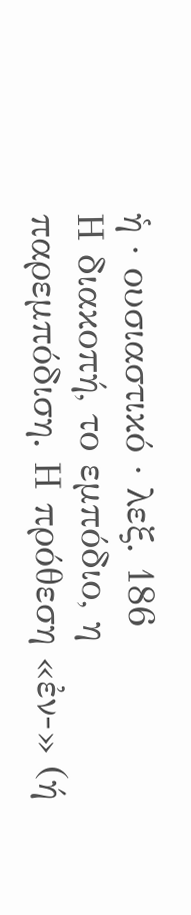ἡ · ουσιαστικό · λεξ. 186
Η διακοπή, το εμπόδιο, η παρεμπόδιση. Η πρόθεση «ἐν-» (ή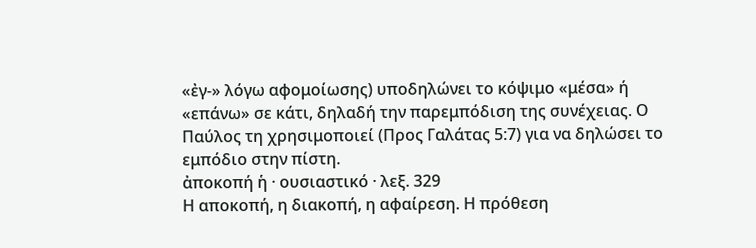«ἐγ-» λόγω αφομοίωσης) υποδηλώνει το κόψιμο «μέσα» ή «επάνω» σε κάτι, δηλαδή την παρεμπόδιση της συνέχειας. Ο Παύλος τη χρησιμοποιεί (Προς Γαλάτας 5:7) για να δηλώσει το εμπόδιο στην πίστη.
ἀποκοπή ἡ · ουσιαστικό · λεξ. 329
Η αποκοπή, η διακοπή, η αφαίρεση. Η πρόθεση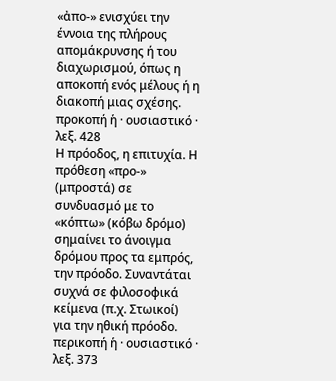«ἀπο-» ενισχύει την έννοια της πλήρους απομάκρυνσης ή του διαχωρισμού, όπως η αποκοπή ενός μέλους ή η διακοπή μιας σχέσης.
προκοπή ἡ · ουσιαστικό · λεξ. 428
Η πρόοδος, η επιτυχία. Η πρόθεση «προ-» (μπροστά) σε συνδυασμό με το «κόπτω» (κόβω δρόμο) σημαίνει το άνοιγμα δρόμου προς τα εμπρός, την πρόοδο. Συναντάται συχνά σε φιλοσοφικά κείμενα (π.χ. Στωικοί) για την ηθική πρόοδο.
περικοπή ἡ · ουσιαστικό · λεξ. 373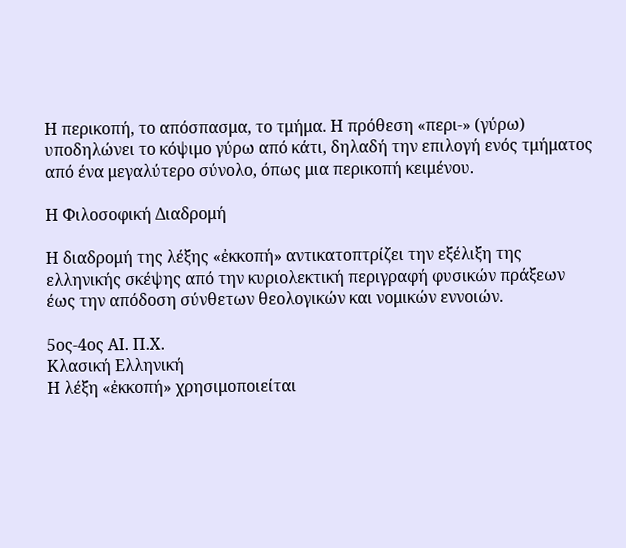Η περικοπή, το απόσπασμα, το τμήμα. Η πρόθεση «περι-» (γύρω) υποδηλώνει το κόψιμο γύρω από κάτι, δηλαδή την επιλογή ενός τμήματος από ένα μεγαλύτερο σύνολο, όπως μια περικοπή κειμένου.

Η Φιλοσοφική Διαδρομή

Η διαδρομή της λέξης «ἐκκοπή» αντικατοπτρίζει την εξέλιξη της ελληνικής σκέψης από την κυριολεκτική περιγραφή φυσικών πράξεων έως την απόδοση σύνθετων θεολογικών και νομικών εννοιών.

5ος-4ος ΑΙ. Π.Χ.
Κλασική Ελληνική
Η λέξη «ἐκκοπή» χρησιμοποιείται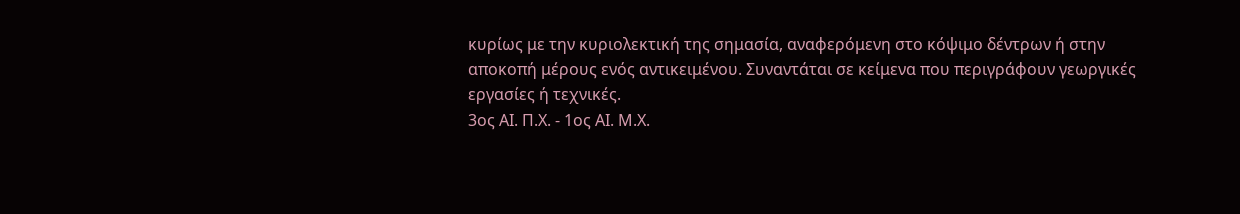κυρίως με την κυριολεκτική της σημασία, αναφερόμενη στο κόψιμο δέντρων ή στην αποκοπή μέρους ενός αντικειμένου. Συναντάται σε κείμενα που περιγράφουν γεωργικές εργασίες ή τεχνικές.
3ος ΑΙ. Π.Χ. - 1ος ΑΙ. Μ.Χ.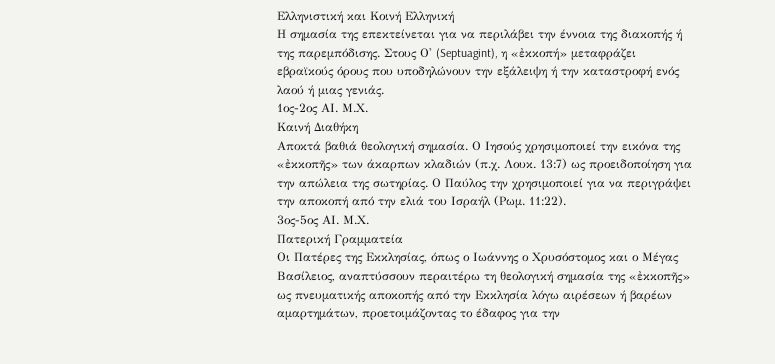Ελληνιστική και Κοινή Ελληνική
Η σημασία της επεκτείνεται για να περιλάβει την έννοια της διακοπής ή της παρεμπόδισης. Στους Ο' (Septuagint), η «ἐκκοπή» μεταφράζει εβραϊκούς όρους που υποδηλώνουν την εξάλειψη ή την καταστροφή ενός λαού ή μιας γενιάς.
1ος-2ος ΑΙ. Μ.Χ.
Καινή Διαθήκη
Αποκτά βαθιά θεολογική σημασία. Ο Ιησούς χρησιμοποιεί την εικόνα της «ἐκκοπῆς» των άκαρπων κλαδιών (π.χ. Λουκ. 13:7) ως προειδοποίηση για την απώλεια της σωτηρίας. Ο Παύλος την χρησιμοποιεί για να περιγράψει την αποκοπή από την ελιά του Ισραήλ (Ρωμ. 11:22).
3ος-5ος ΑΙ. Μ.Χ.
Πατερική Γραμματεία
Οι Πατέρες της Εκκλησίας, όπως ο Ιωάννης ο Χρυσόστομος και ο Μέγας Βασίλειος, αναπτύσσουν περαιτέρω τη θεολογική σημασία της «ἐκκοπῆς» ως πνευματικής αποκοπής από την Εκκλησία λόγω αιρέσεων ή βαρέων αμαρτημάτων, προετοιμάζοντας το έδαφος για την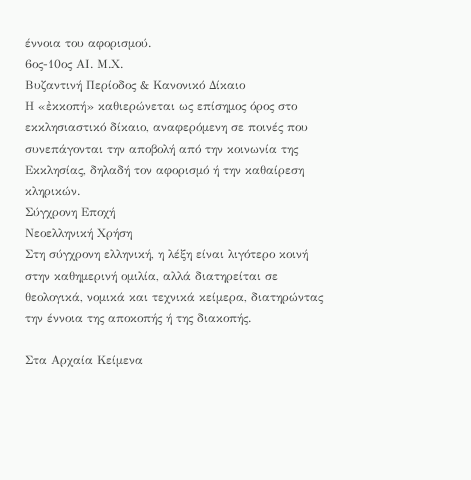έννοια του αφορισμού.
6ος-10ος ΑΙ. Μ.Χ.
Βυζαντινή Περίοδος & Κανονικό Δίκαιο
Η «ἐκκοπή» καθιερώνεται ως επίσημος όρος στο εκκλησιαστικό δίκαιο, αναφερόμενη σε ποινές που συνεπάγονται την αποβολή από την κοινωνία της Εκκλησίας, δηλαδή τον αφορισμό ή την καθαίρεση κληρικών.
Σύγχρονη Εποχή
Νεοελληνική Χρήση
Στη σύγχρονη ελληνική, η λέξη είναι λιγότερο κοινή στην καθημερινή ομιλία, αλλά διατηρείται σε θεολογικά, νομικά και τεχνικά κείμερα, διατηρώντας την έννοια της αποκοπής ή της διακοπής.

Στα Αρχαία Κείμενα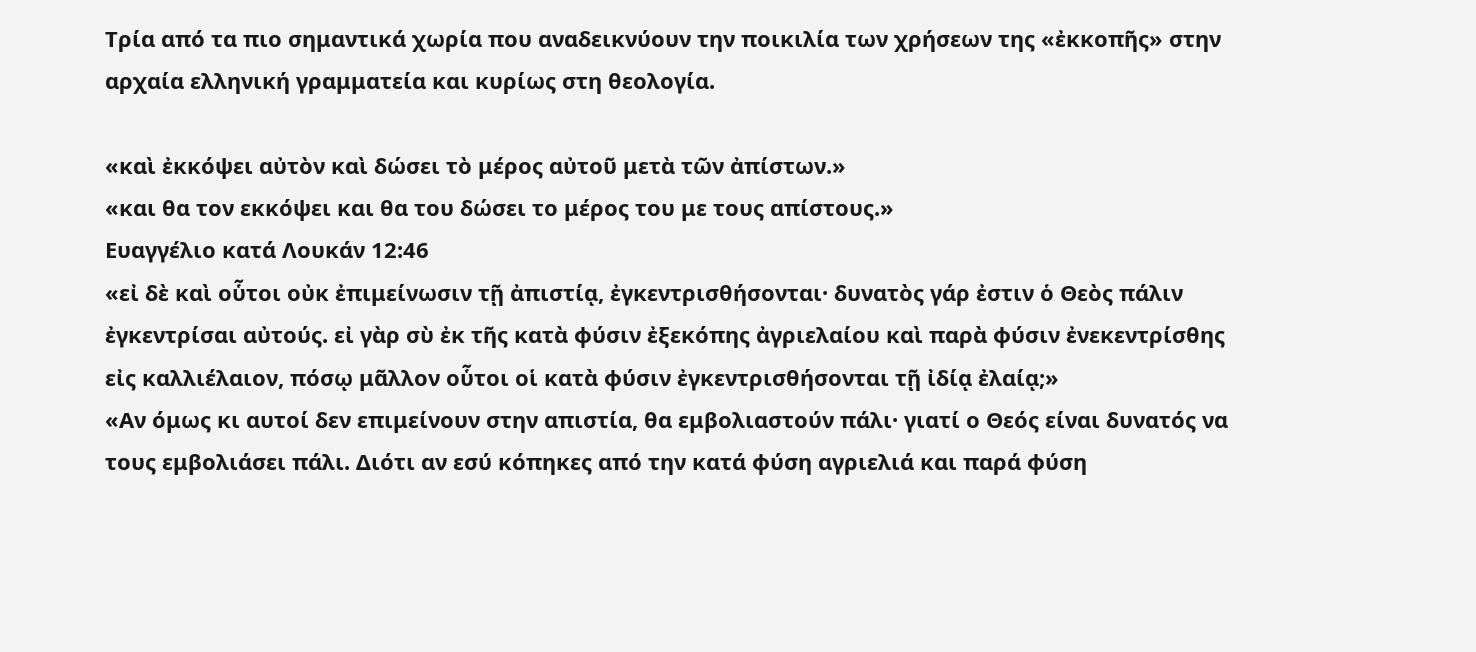Τρία από τα πιο σημαντικά χωρία που αναδεικνύουν την ποικιλία των χρήσεων της «ἐκκοπῆς» στην αρχαία ελληνική γραμματεία και κυρίως στη θεολογία.

«καὶ ἐκκόψει αὐτὸν καὶ δώσει τὸ μέρος αὐτοῦ μετὰ τῶν ἀπίστων.»
«και θα τον εκκόψει και θα του δώσει το μέρος του με τους απίστους.»
Ευαγγέλιο κατά Λουκάν 12:46
«εἰ δὲ καὶ οὗτοι οὐκ ἐπιμείνωσιν τῇ ἀπιστίᾳ, ἐγκεντρισθήσονται· δυνατὸς γάρ ἐστιν ὁ Θεὸς πάλιν ἐγκεντρίσαι αὐτούς. εἰ γὰρ σὺ ἐκ τῆς κατὰ φύσιν ἐξεκόπης ἀγριελαίου καὶ παρὰ φύσιν ἐνεκεντρίσθης εἰς καλλιέλαιον, πόσῳ μᾶλλον οὗτοι οἱ κατὰ φύσιν ἐγκεντρισθήσονται τῇ ἰδίᾳ ἐλαίᾳ;»
«Αν όμως κι αυτοί δεν επιμείνουν στην απιστία, θα εμβολιαστούν πάλι· γιατί ο Θεός είναι δυνατός να τους εμβολιάσει πάλι. Διότι αν εσύ κόπηκες από την κατά φύση αγριελιά και παρά φύση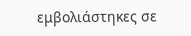εμβολιάστηκες σε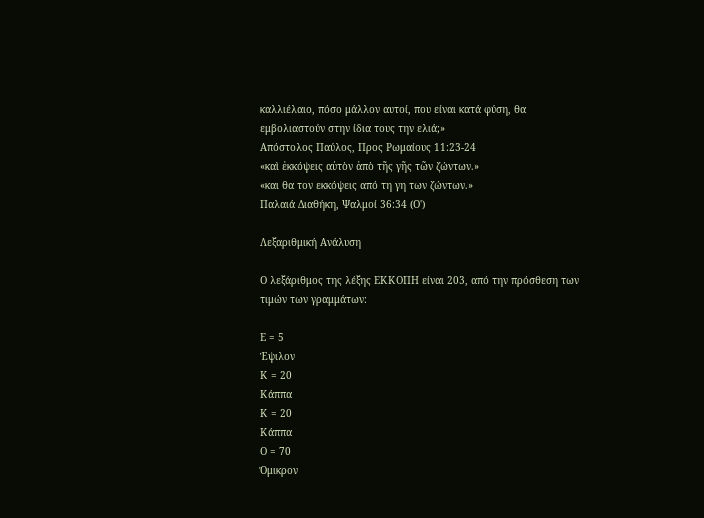καλλιέλαιο, πόσο μάλλον αυτοί, που είναι κατά φύση, θα εμβολιαστούν στην ίδια τους την ελιά;»
Απόστολος Παύλος, Προς Ρωμαίους 11:23-24
«καὶ ἐκκόψεις αὐτὸν ἀπὸ τῆς γῆς τῶν ζώντων.»
«και θα τον εκκόψεις από τη γη των ζώντων.»
Παλαιά Διαθήκη, Ψαλμοί 36:34 (Ο')

Λεξαριθμική Ανάλυση

Ο λεξάριθμος της λέξης ΕΚΚΟΠΗ είναι 203, από την πρόσθεση των τιμών των γραμμάτων:

Ε = 5
Έψιλον
Κ = 20
Κάππα
Κ = 20
Κάππα
Ο = 70
Όμικρον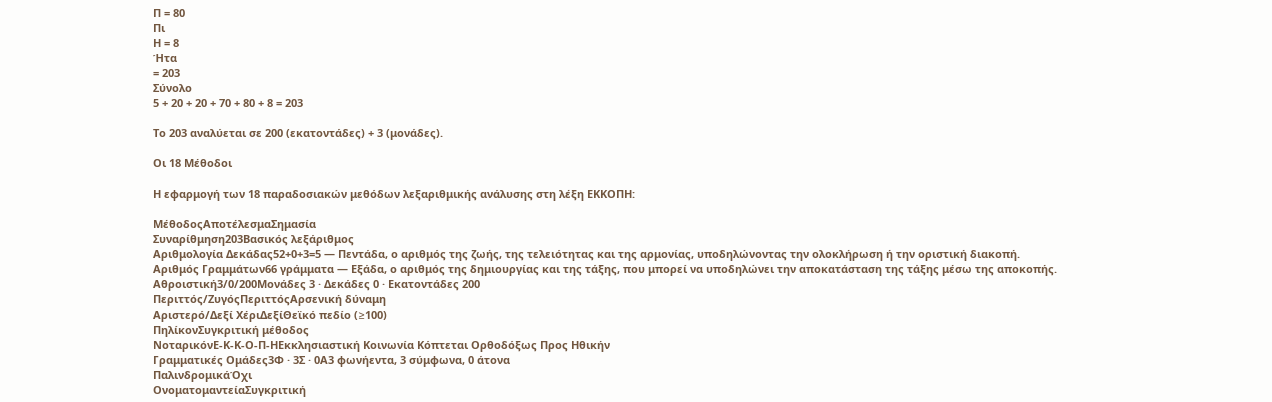Π = 80
Πι
Η = 8
Ήτα
= 203
Σύνολο
5 + 20 + 20 + 70 + 80 + 8 = 203

Το 203 αναλύεται σε 200 (εκατοντάδες) + 3 (μονάδες).

Οι 18 Μέθοδοι

Η εφαρμογή των 18 παραδοσιακών μεθόδων λεξαριθμικής ανάλυσης στη λέξη ΕΚΚΟΠΗ:

ΜέθοδοςΑποτέλεσμαΣημασία
Συναρίθμηση203Βασικός λεξάριθμος
Αριθμολογία Δεκάδας52+0+3=5 — Πεντάδα, ο αριθμός της ζωής, της τελειότητας και της αρμονίας, υποδηλώνοντας την ολοκλήρωση ή την οριστική διακοπή.
Αριθμός Γραμμάτων66 γράμματα — Εξάδα, ο αριθμός της δημιουργίας και της τάξης, που μπορεί να υποδηλώνει την αποκατάσταση της τάξης μέσω της αποκοπής.
Αθροιστική3/0/200Μονάδες 3 · Δεκάδες 0 · Εκατοντάδες 200
Περιττός/ΖυγόςΠεριττόςΑρσενική δύναμη
Αριστερό/Δεξί ΧέριΔεξίΘεϊκό πεδίο (≥100)
ΠηλίκονΣυγκριτική μέθοδος
ΝοταρικόνΕ-Κ-Κ-Ο-Π-ΗΕκκλησιαστική Κοινωνία Κόπτεται Ορθοδόξως Προς Ηθικήν
Γραμματικές Ομάδες3Φ · 3Σ · 0Α3 φωνήεντα, 3 σύμφωνα, 0 άτονα
ΠαλινδρομικάΌχι
ΟνοματομαντείαΣυγκριτική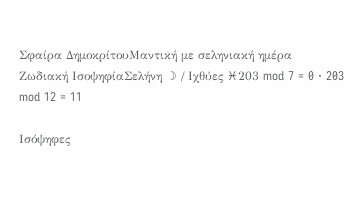Σφαίρα ΔημοκρίτουΜαντική με σεληνιακή ημέρα
Ζωδιακή ΙσοψηφίαΣελήνη ☽ / Ιχθύες ♓203 mod 7 = 0 · 203 mod 12 = 11

Ισόψηφες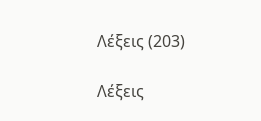Λέξεις (203)

Λέξεις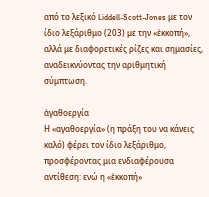από το λεξικό Liddell-Scott-Jones με τον ίδιο λεξάριθμο (203) με την «ἐκκοπή», αλλά με διαφορετικές ρίζες και σημασίες, αναδεικνύοντας την αριθμητική σύμπτωση.

ἀγαθοεργία
Η «αγαθοεργία» (η πράξη του να κάνεις καλό) φέρει τον ίδιο λεξάριθμο, προσφέροντας μια ενδιαφέρουσα αντίθεση: ενώ η «ἐκκοπή»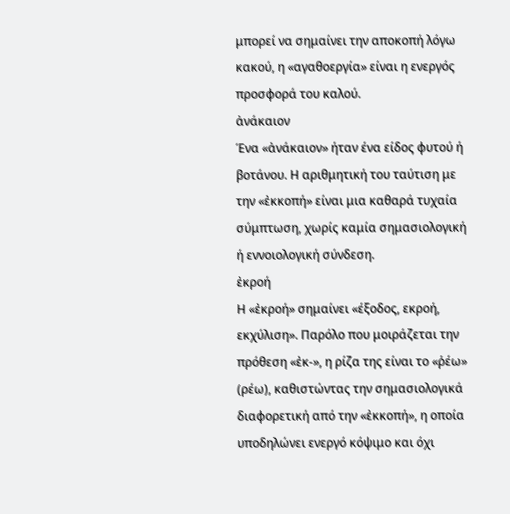μπορεί να σημαίνει την αποκοπή λόγω κακού, η «αγαθοεργία» είναι η ενεργός προσφορά του καλού.
ἀνάκαιον
Ένα «ἀνάκαιον» ήταν ένα είδος φυτού ή βοτάνου. Η αριθμητική του ταύτιση με την «ἐκκοπή» είναι μια καθαρά τυχαία σύμπτωση, χωρίς καμία σημασιολογική ή εννοιολογική σύνδεση.
ἐκροή
Η «ἐκροή» σημαίνει «έξοδος, εκροή, εκχύλιση». Παρόλο που μοιράζεται την πρόθεση «ἐκ-», η ρίζα της είναι το «ῥέω» (ρέω), καθιστώντας την σημασιολογικά διαφορετική από την «ἐκκοπή», η οποία υποδηλώνει ενεργό κόψιμο και όχι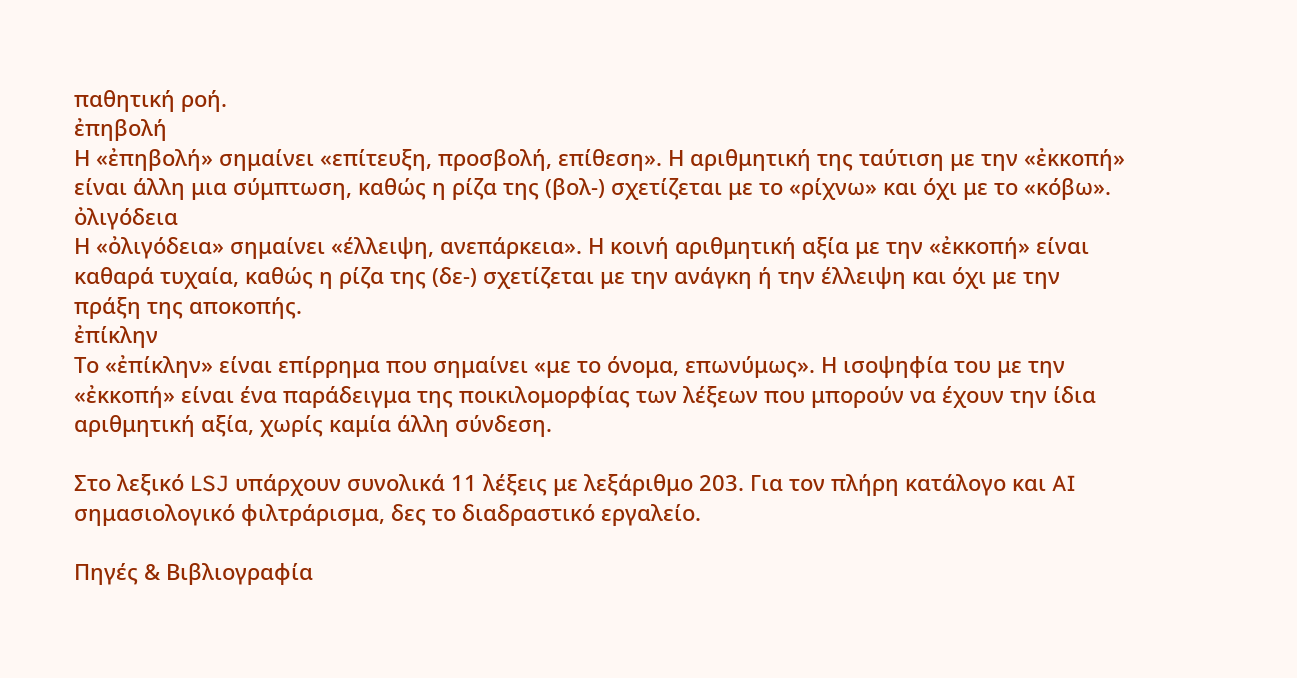παθητική ροή.
ἐπηβολή
Η «ἐπηβολή» σημαίνει «επίτευξη, προσβολή, επίθεση». Η αριθμητική της ταύτιση με την «ἐκκοπή» είναι άλλη μια σύμπτωση, καθώς η ρίζα της (βολ-) σχετίζεται με το «ρίχνω» και όχι με το «κόβω».
ὀλιγόδεια
Η «ὀλιγόδεια» σημαίνει «έλλειψη, ανεπάρκεια». Η κοινή αριθμητική αξία με την «ἐκκοπή» είναι καθαρά τυχαία, καθώς η ρίζα της (δε-) σχετίζεται με την ανάγκη ή την έλλειψη και όχι με την πράξη της αποκοπής.
ἐπίκλην
Το «ἐπίκλην» είναι επίρρημα που σημαίνει «με το όνομα, επωνύμως». Η ισοψηφία του με την «ἐκκοπή» είναι ένα παράδειγμα της ποικιλομορφίας των λέξεων που μπορούν να έχουν την ίδια αριθμητική αξία, χωρίς καμία άλλη σύνδεση.

Στο λεξικό LSJ υπάρχουν συνολικά 11 λέξεις με λεξάριθμο 203. Για τον πλήρη κατάλογο και AI σημασιολογικό φιλτράρισμα, δες το διαδραστικό εργαλείο.

Πηγές & Βιβλιογραφία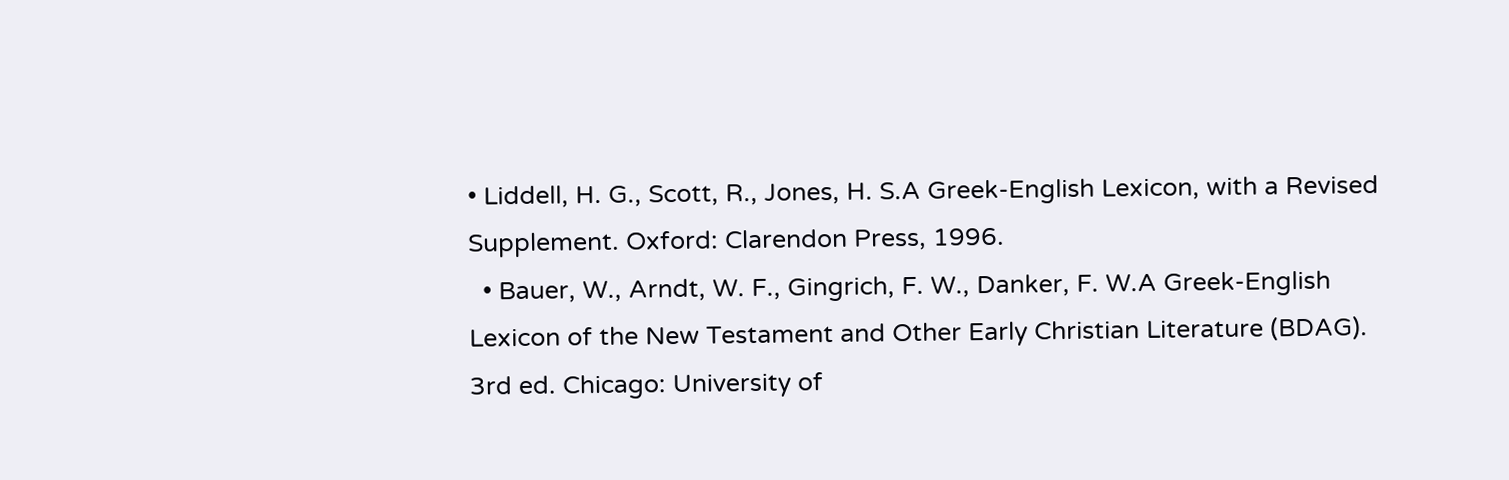• Liddell, H. G., Scott, R., Jones, H. S.A Greek-English Lexicon, with a Revised Supplement. Oxford: Clarendon Press, 1996.
  • Bauer, W., Arndt, W. F., Gingrich, F. W., Danker, F. W.A Greek-English Lexicon of the New Testament and Other Early Christian Literature (BDAG). 3rd ed. Chicago: University of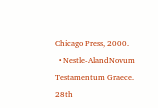Chicago Press, 2000.
  • Nestle-AlandNovum Testamentum Graece. 28th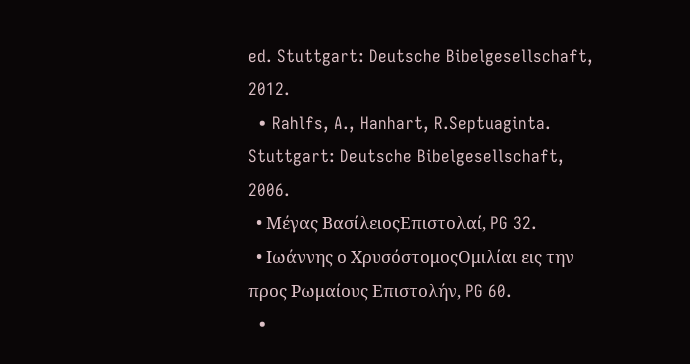ed. Stuttgart: Deutsche Bibelgesellschaft, 2012.
  • Rahlfs, A., Hanhart, R.Septuaginta. Stuttgart: Deutsche Bibelgesellschaft, 2006.
  • Μέγας ΒασίλειοςΕπιστολαί, PG 32.
  • Ιωάννης ο ΧρυσόστομοςΟμιλίαι εις την προς Ρωμαίους Επιστολήν, PG 60.
  •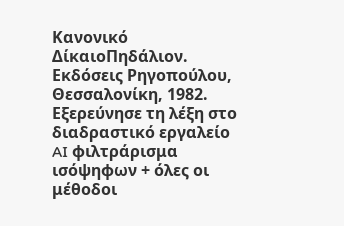Κανονικό ΔίκαιοΠηδάλιον. Εκδόσεις Ρηγοπούλου, Θεσσαλονίκη, 1982.
Εξερεύνησε τη λέξη στο διαδραστικό εργαλείο
AI φιλτράρισμα ισόψηφων + όλες οι μέθοδοι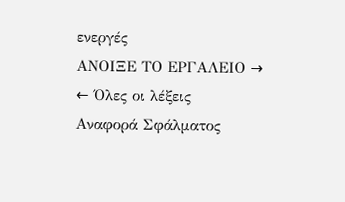ενεργές
ΑΝΟΙΞΕ ΤΟ ΕΡΓΑΛΕΙΟ →
← Όλες οι λέξεις
Αναφορά Σφάλματος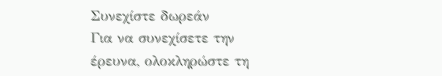Συνεχίστε δωρεάν
Για να συνεχίσετε την έρευνα, ολοκληρώστε τη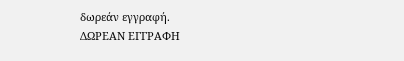δωρεάν εγγραφή.
ΔΩΡΕΑΝ ΕΓΓΡΑΦΗ